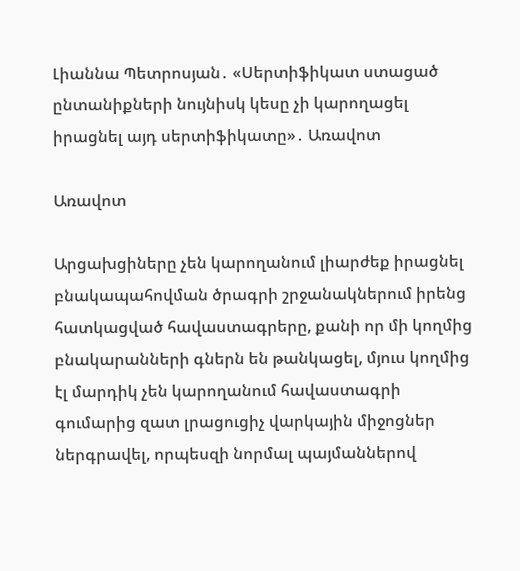Լիաննա Պետրոսյան․ «Սերտիֆիկատ ստացած ընտանիքների նույնիսկ կեսը չի կարողացել իրացնել այդ սերտիֆիկատը»․ Առավոտ

Առավոտ

Արցախցիները չեն կարողանում լիարժեք իրացնել բնակապահովման ծրագրի շրջանակներում իրենց հատկացված հավաստագրերը, քանի որ մի կողմից բնակարանների գներն են թանկացել, մյուս կողմից էլ մարդիկ չեն կարողանում հավաստագրի գումարից զատ լրացուցիչ վարկային միջոցներ ներգրավել, որպեսզի նորմալ պայմաններով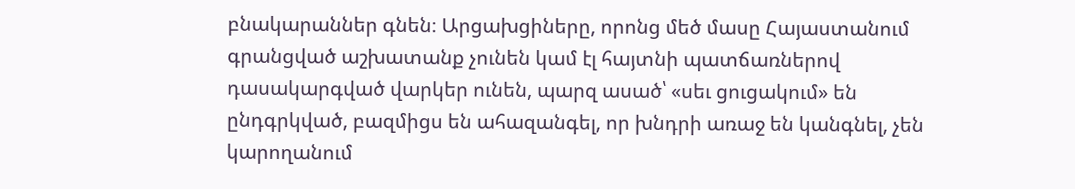բնակարաններ գնեն։ Արցախցիները, որոնց մեծ մասը Հայաստանում գրանցված աշխատանք չունեն կամ էլ հայտնի պատճառներով դասակարգված վարկեր ունեն, պարզ ասած՝ «սեւ ցուցակում» են ընդգրկված, բազմիցս են ահազանգել, որ խնդրի առաջ են կանգնել, չեն կարողանում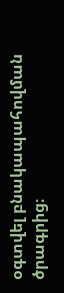օգտվել բնակապահովման ծրագրից։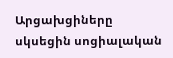Արցախցիները սկսեցին սոցիալական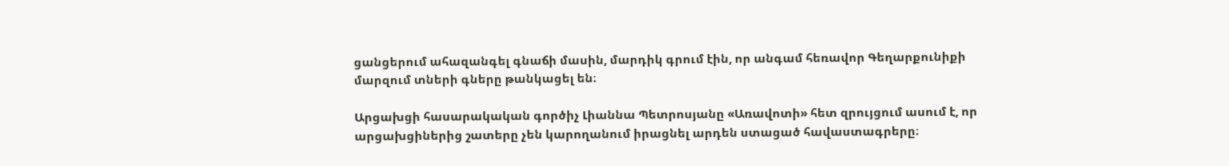ցանցերում ահազանգել գնաճի մասին, մարդիկ գրում էին, որ անգամ հեռավոր Գեղարքունիքի մարզում տների գները թանկացել են։

Արցախցի հասարակական գործիչ Լիաննա Պետրոսյանը «Առավոտի» հետ զրույցում ասում է, որ արցախցիներից շատերը չեն կարողանում իրացնել արդեն ստացած հավաստագրերը։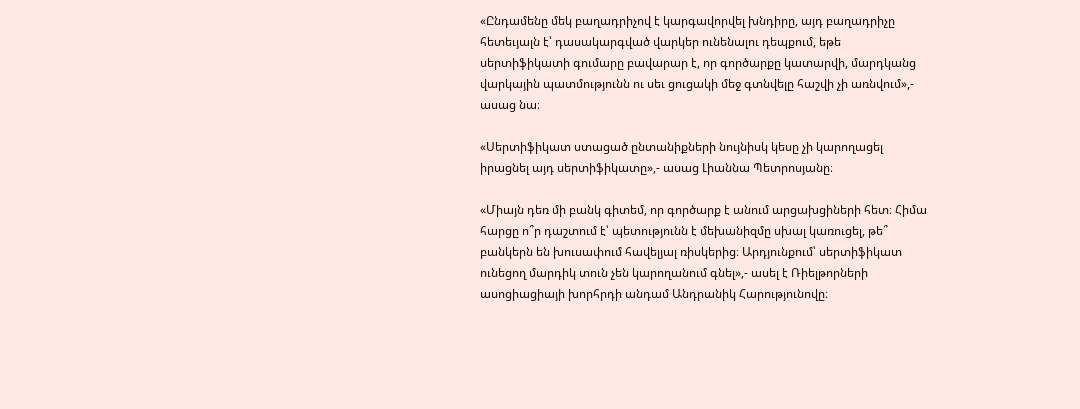«Ընդամենը մեկ բաղադրիչով է կարգավորվել խնդիրը, այդ բաղադրիչը հետեւյալն է՝ դասակարգված վարկեր ունենալու դեպքում, եթե սերտիֆիկատի գումարը բավարար է, որ գործարքը կատարվի, մարդկանց վարկային պատմությունն ու սեւ ցուցակի մեջ գտնվելը հաշվի չի առնվում»,- ասաց նա։

«Սերտիֆիկատ ստացած ընտանիքների նույնիսկ կեսը չի կարողացել իրացնել այդ սերտիֆիկատը»,- ասաց Լիաննա Պետրոսյանը։

«Միայն դեռ մի բանկ գիտեմ, որ գործարք է անում արցախցիների հետ։ Հիմա հարցը ո՞ր դաշտում է՝ պետությունն է մեխանիզմը սխալ կառուցել, թե՞ բանկերն են խուսափում հավելյալ ռիսկերից։ Արդյունքում՝ սերտիֆիկատ ունեցող մարդիկ տուն չեն կարողանում գնել»,- ասել է Ռիելթորների ասոցիացիայի խորհրդի անդամ Անդրանիկ Հարությունովը։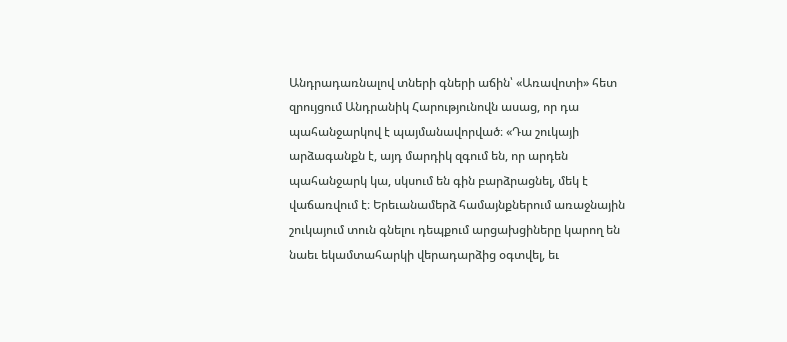Անդրադառնալով տների գների աճին՝ «Առավոտի» հետ զրույցում Անդրանիկ Հարությունովն ասաց, որ դա պահանջարկով է պայմանավորված։ «Դա շուկայի արձագանքն է, այդ մարդիկ զգում են, որ արդեն պահանջարկ կա, սկսում են գին բարձրացնել, մեկ է վաճառվում է։ Երեւանամերձ համայնքներում առաջնային շուկայում տուն գնելու դեպքում արցախցիները կարող են նաեւ եկամտահարկի վերադարձից օգտվել, եւ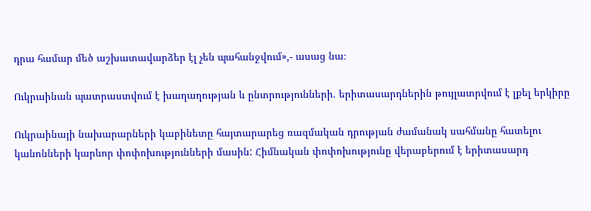դրա համար մեծ աշխատավարձեր էլ չեն պահանջվում»,- ասաց նա։

Ուկրաինան պատրաստվում է խաղաղության և ընտրությունների. երիտասարդներին թույլատրվում է լքել երկիրը

Ուկրաինայի նախարարների կաբինետը հայտարարեց ռազմական դրության ժամանակ սահմանը հատելու կանոնների կարևոր փոփոխությունների մասին: Հիմնական փոփոխությունը վերաբերում է երիտասարդ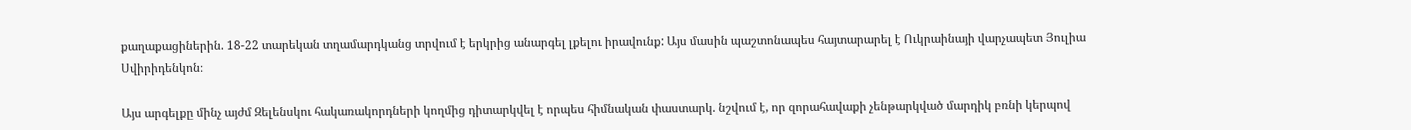քաղաքացիներին. 18-22 տարեկան տղամարդկանց տրվում է երկրից անարգել լքելու իրավունք: Այս մասին պաշտոնապես հայտարարել է Ուկրաինայի վարչապետ Յուլիա Սվիրիդենկոն։

Այս արգելքը մինչ այժմ Զելենսկու հակառակորդների կողմից դիտարկվել է որպես հիմնական փաստարկ. նշվում է, որ զորահավաքի չենթարկված մարդիկ բռնի կերպով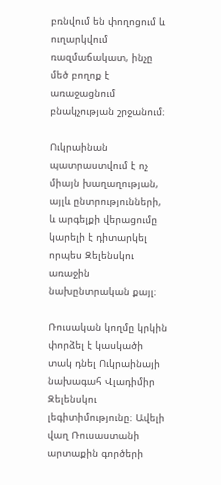բռնվում են փողոցում և ուղարկվում ռազմաճակատ, ինչը մեծ բողոք է առաջացնում բնակչության շրջանում։

Ուկրաինան պատրաստվում է ոչ միայն խաղաղության, այլև ընտրությունների, և արգելքի վերացումը կարելի է դիտարկել որպես Զելենսկու առաջին նախընտրական քայլ։

Ռուսական կողմը կրկին փորձել է կասկածի տակ դնել Ուկրաինայի նախագահ Վլադիմիր Զելենսկու լեգիտիմությունը։ Ավելի վաղ Ռուսաստանի արտաքին գործերի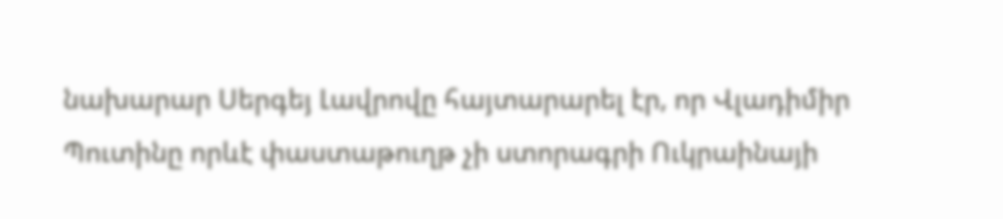նախարար Սերգեյ Լավրովը հայտարարել էր, որ Վլադիմիր Պուտինը որևէ փաստաթուղթ չի ստորագրի Ուկրաինայի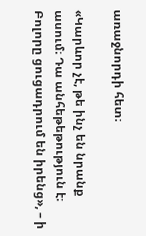առաջնորդի հետ։

«Կարևոր չէ, թե ինչ են նրանք ասում։ Դա անհեթեթություն է։ Բոլորը ցուցադրում են իրենց», – ի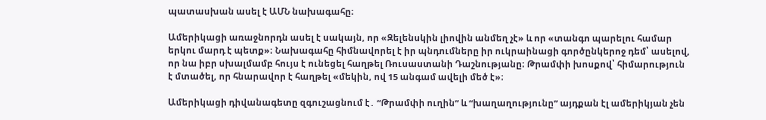պատասխան ասել է ԱՄՆ նախագահը։

Ամերիկացի առաջնորդն ասել է սակայն, որ «Զելենսկին լիովին անմեղ չէ» և որ «տանգո պարելու համար երկու մարդ է պետք»։ Նախագահը հիմնավորել է իր պնդումները իր ուկրաինացի գործընկերոջ դեմ՝ ասելով, որ նա իբր սխալմամբ հույս է ունեցել հաղթել Ռուսաստանի Դաշնությանը։ Թրամփի խոսքով՝ հիմարություն է մտածել, որ հնարավոր է հաղթել «մեկին, ով 15 անգամ ավելի մեծ է»։

Ամերիկացի դիվանագետը զգուշացնում է․ “Թրամփի ուղին” և “խաղաղությունը” այդքան էլ ամերիկյան չեն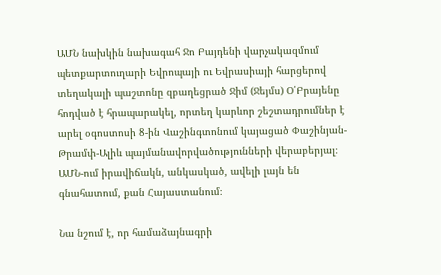ԱՄՆ նախկին նախագահ Ջո Բայդենի վարչակազմում պետքարտուղարի Եվրոպայի ու Եվրասիայի հարցերով տեղակալի պաշտոնը զբաղեցրած Ջիմ (Ջեյմս) Օ՛Բրայենը հոդված է հրապարակել, որտեղ կարևոր շեշտադրումներ է արել օգոստոսի 8-ին Վաշինգտոնում կայացած Փաշինյան-Թրամփ-Ալիև պայմանավորվածությունների վերաբերյալ։ ԱՄՆ-ում իրավիճակն, անկասկած, ավելի լայն են գնահատում, քան Հայաստանում։

Նա նշում է, որ համաձայնագրի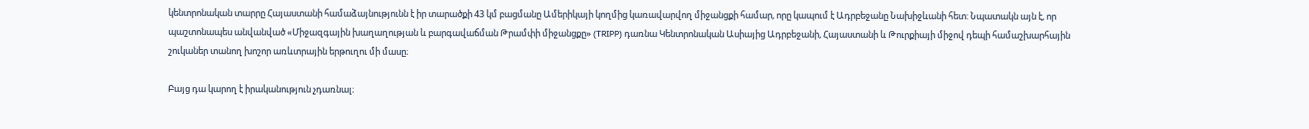կենտրոնական տարրը Հայաստանի համաձայնությունն է իր տարածքի 43 կմ բացմանը Ամերիկայի կողմից կառավարվող միջանցքի համար, որը կապում է Ադրբեջանը Նախիջևանի հետ: Նպատակն այն է, որ պաշտոնապես անվանված «Միջազգային խաղաղության և բարգավաճման Թրամփի միջանցքը» (TRIPP) դառնա Կենտրոնական Ասիայից Ադրբեջանի, Հայաստանի և Թուրքիայի միջով դեպի համաշխարհային շուկաներ տանող խոշոր առևտրային երթուղու մի մասը։

Բայց դա կարող է իրականություն չդառնալ։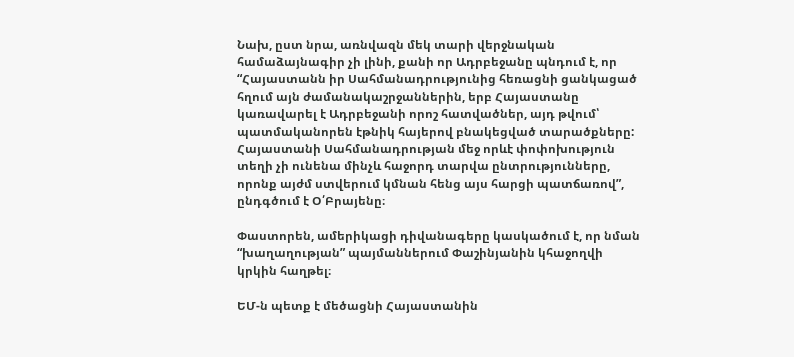Նախ, ըստ նրա, առնվազն մեկ տարի վերջնական համաձայնագիր չի լինի, քանի որ Ադրբեջանը պնդում է, որ “Հայաստանն իր Սահմանադրությունից հեռացնի ցանկացած հղում այն ժամանակաշրջաններին, երբ Հայաստանը կառավարել է Ադրբեջանի որոշ հատվածներ, այդ թվում՝ պատմականորեն էթնիկ հայերով բնակեցված տարածքները: Հայաստանի Սահմանադրության մեջ որևէ փոփոխություն տեղի չի ունենա մինչև հաջորդ տարվա ընտրությունները, որոնք այժմ ստվերում կմնան հենց այս հարցի պատճառով”, ընդգծում է Օ՛Բրայենը։

Փաստորեն, ամերիկացի դիվանագերը կասկածում է, որ նման “խաղաղության” պայմաններում Փաշինյանին կհաջողվի կրկին հաղթել։

ԵՄ-ն պետք է մեծացնի Հայաստանին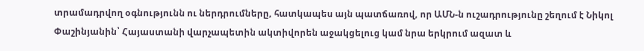տրամադրվող օգնությունն ու ներդրումները, հատկապես այն պատճառով, որ ԱՄՆ-ն ուշադրությունը շեղում է Նիկոլ Փաշինյանին՝ Հայաստանի վարչապետին ակտիվորեն աջակցելուց կամ նրա երկրում ազատ և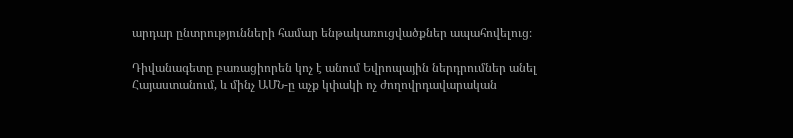արդար ընտրությունների համար ենթակառուցվածքներ ապահովելուց։

Դիվանագետը բառացիորեն կոչ է անում Եվրոպային ներդրումներ անել Հայաստանում, և մինչ ԱՄՆ-ը աչք կփակի ոչ ժողովրդավարական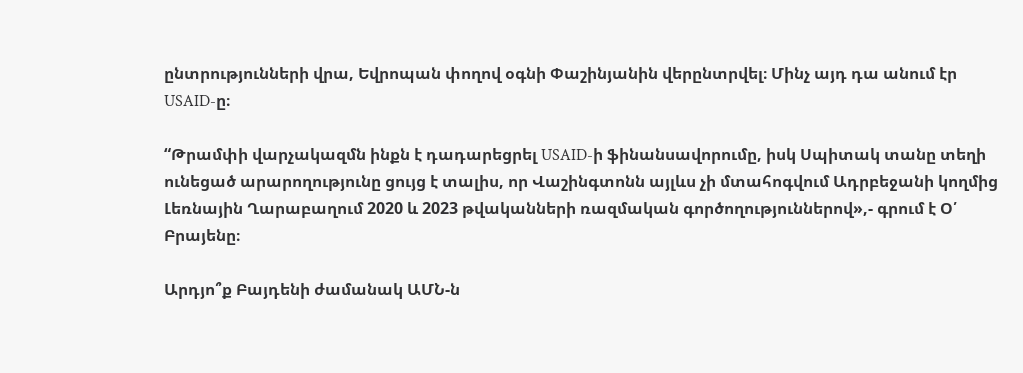ընտրությունների վրա, Եվրոպան փողով օգնի Փաշինյանին վերընտրվել։ Մինչ այդ դա անում էր USAID-ը։

“Թրամփի վարչակազմն ինքն է դադարեցրել USAID-ի ֆինանսավորումը, իսկ Սպիտակ տանը տեղի ունեցած արարողությունը ցույց է տալիս, որ Վաշինգտոնն այլևս չի մտահոգվում Ադրբեջանի կողմից Լեռնային Ղարաբաղում 2020 և 2023 թվականների ռազմական գործողություններով»,- գրում է Օ՛ Բրայենը։

Արդյո՞ք Բայդենի ժամանակ ԱՄՆ-ն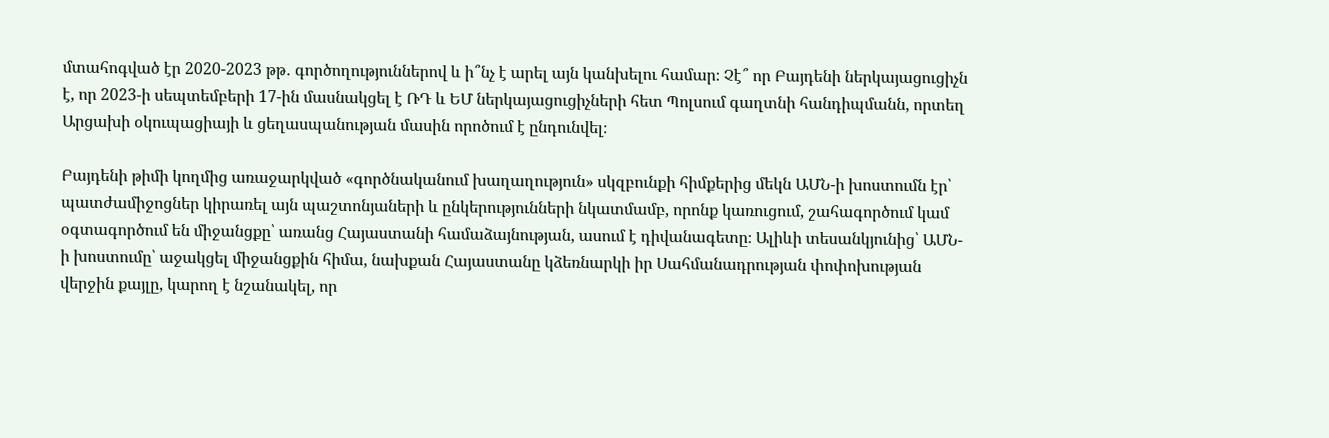մտահոգված էր 2020-2023 թթ․ գործողություններով և ի՞նչ է արել այն կանխելու համար։ Չէ՞ որ Բայդենի ներկայացուցիչն է, որ 2023-ի սեպտեմբերի 17-ին մասնակցել է ՌԴ և ԵՄ ներկայացուցիչների հետ Պոլսում գաղտնի հանդիպմանն, որտեղ Արցախի օկուպացիայի և ցեղասպանության մասին որոծում է ընդունվել։

Բայդենի թիմի կողմից առաջարկված «գործնականում խաղաղություն» սկզբունքի հիմքերից մեկն ԱՄՆ-ի խոստումն էր՝ պատժամիջոցներ կիրառել այն պաշտոնյաների և ընկերությունների նկատմամբ, որոնք կառուցում, շահագործում կամ օգտագործում են միջանցքը՝ առանց Հայաստանի համաձայնության, ասում է դիվանագետը։ Ալիևի տեսանկյունից՝ ԱՄՆ-ի խոստումը՝ աջակցել միջանցքին հիմա, նախքան Հայաստանը կձեռնարկի իր Սահմանադրության փոփոխության վերջին քայլը, կարող է նշանակել, որ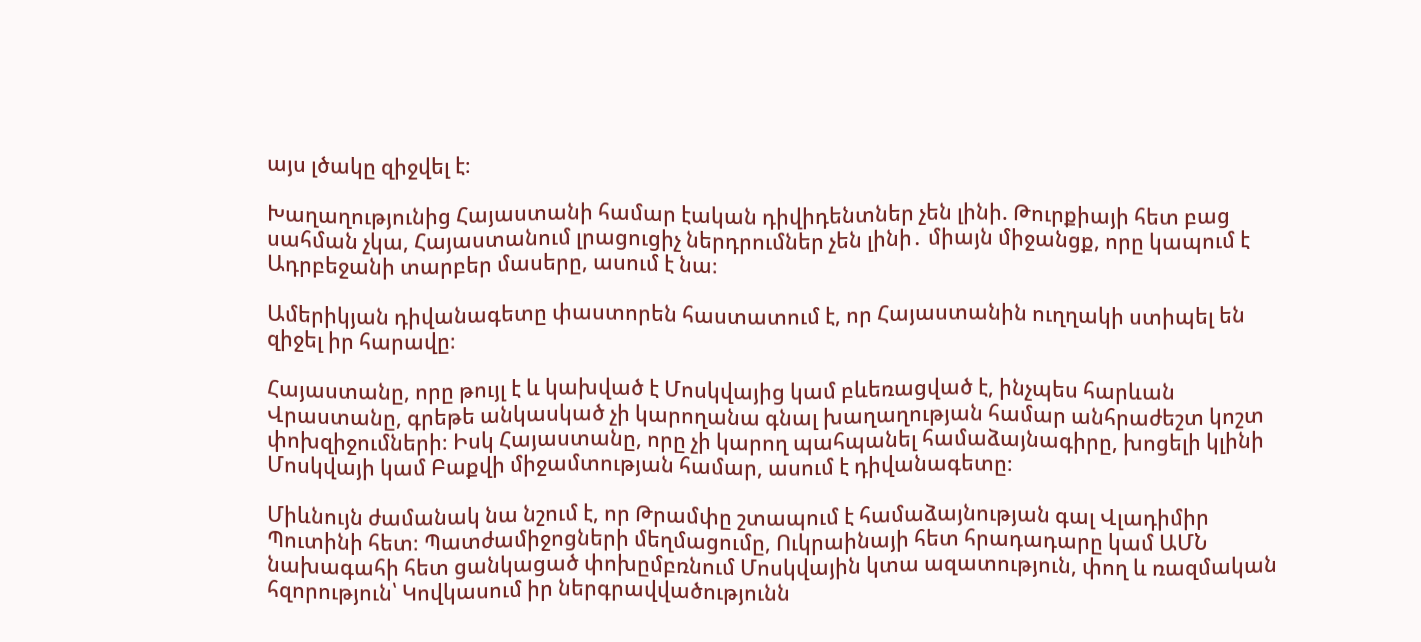այս լծակը զիջվել է։

Խաղաղությունից Հայաստանի համար էական դիվիդենտներ չեն լինի. Թուրքիայի հետ բաց սահման չկա, Հայաստանում լրացուցիչ ներդրումներ չեն լինի․ միայն միջանցք, որը կապում է Ադրբեջանի տարբեր մասերը, ասում է նա։

Ամերիկյան դիվանագետը փաստորեն հաստատում է, որ Հայաստանին ուղղակի ստիպել են զիջել իր հարավը։

Հայաստանը, որը թույլ է և կախված է Մոսկվայից կամ բևեռացված է, ինչպես հարևան Վրաստանը, գրեթե անկասկած չի կարողանա գնալ խաղաղության համար անհրաժեշտ կոշտ փոխզիջումների։ Իսկ Հայաստանը, որը չի կարող պահպանել համաձայնագիրը, խոցելի կլինի Մոսկվայի կամ Բաքվի միջամտության համար, ասում է դիվանագետը։

Միևնույն ժամանակ նա նշում է, որ Թրամփը շտապում է համաձայնության գալ Վլադիմիր Պուտինի հետ։ Պատժամիջոցների մեղմացումը, Ուկրաինայի հետ հրադադարը կամ ԱՄՆ նախագահի հետ ցանկացած փոխըմբռնում Մոսկվային կտա ազատություն, փող և ռազմական հզորություն՝ Կովկասում իր ներգրավվածությունն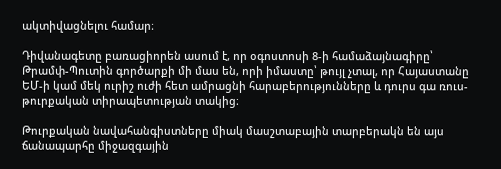ակտիվացնելու համար։

Դիվանագետը բառացիորեն ասում է, որ օգոստոսի 8-ի համաձայնագիրը՝ Թրամփ-Պուտին գործարքի մի մաս են, որի իմաստը՝ թույլ չտալ, որ Հայաստանը ԵՄ-ի կամ մեկ ուրիշ ուժի հետ ամրացնի հարաբերությունները և դուրս գա ռուս-թուրքական տիրապետության տակից։

Թուրքական նավահանգիստները միակ մասշտաբային տարբերակն են այս ճանապարհը միջազգային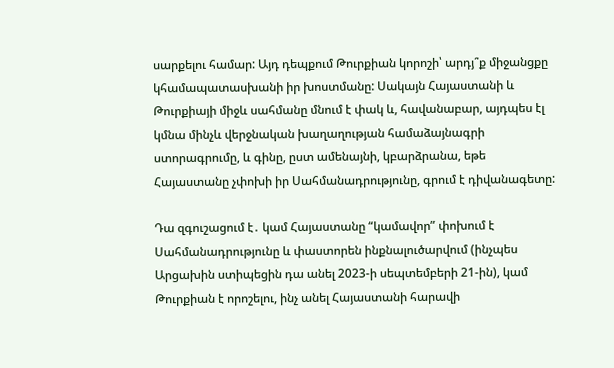սարքելու համար: Այդ դեպքում Թուրքիան կորոշի՝ արդյ՞ք միջանցքը կհամապատասխանի իր խոստմանը: Սակայն Հայաստանի և Թուրքիայի միջև սահմանը մնում է փակ և, հավանաբար, այդպես էլ կմնա մինչև վերջնական խաղաղության համաձայնագրի ստորագրումը, և գինը, ըստ ամենայնի, կբարձրանա, եթե Հայաստանը չփոխի իր Սահմանադրությունը, գրում է դիվանագետը:

Դա զգուշացում է․ կամ Հայաստանը “կամավոր” փոխում է Սահմանադրությունը և փաստորեն ինքնալուծարվում (ինչպես Արցախին ստիպեցին դա անել 2023-ի սեպտեմբերի 21-ին), կամ Թուրքիան է որոշելու, ինչ անել Հայաստանի հարավի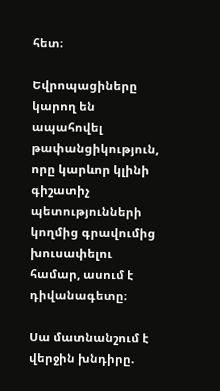հետ։

Եվրոպացիները կարող են ապահովել թափանցիկություն, որը կարևոր կլինի գիշատիչ պետությունների կողմից գրավումից խուսափելու համար, ասում է դիվանագետը։

Սա մատնանշում է վերջին խնդիրը.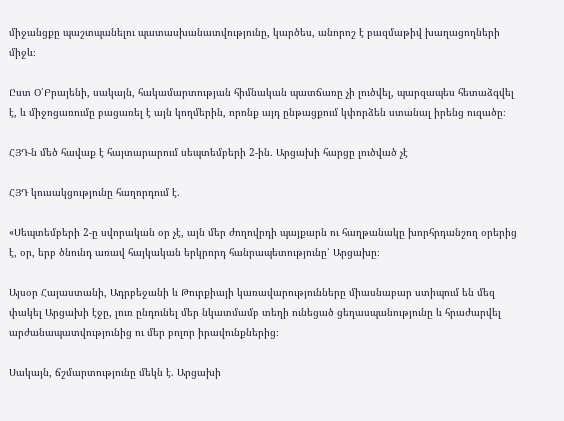միջանցքը պաշտպանելու պատասխանատվությունը, կարծես, անորոշ է բազմաթիվ խաղացողների միջև։

Ըստ Օ՛Բրայենի, սակայն, հակամարտության հիմնական պատճառը չի լուծվել, պարզապես հետաձգվել է, և միջոցառումը բացառել է այն կողմերին, որոնք այդ ընթացքում կփորձեն ստանալ իրենց ուզածը։

ՀՅԴ-ն մեծ հավաք է հայտարարում սեպտեմբերի 2-ին․ Արցախի հարցը լուծված չէ

ՀՅԴ կուսակցությունը հաղորդում է․

«Սեպտեմբերի 2-ը սվորական օր չէ, այն մեր ժողովրդի պայքարն ու հաղթանակը խորհրդանշող օրերից է, օր, երբ ծնունդ առավ հայկական երկրորդ հանրապետությունը՝ Արցախը։

Այսօր Հայաստանի, Ադրբեջանի և Թուրքիայի կառավարությունները միասնաբար ստիպում են մեզ փակել Արցախի էջը, լուռ ընդունել մեր նկատմամբ տեղի ունեցած ցեղասպանությունը և հրաժարվել արժանապատվությունից ու մեր բոլոր իրավունքներից։

Սակայն, ճշմարտությունը մեկն է. Արցախի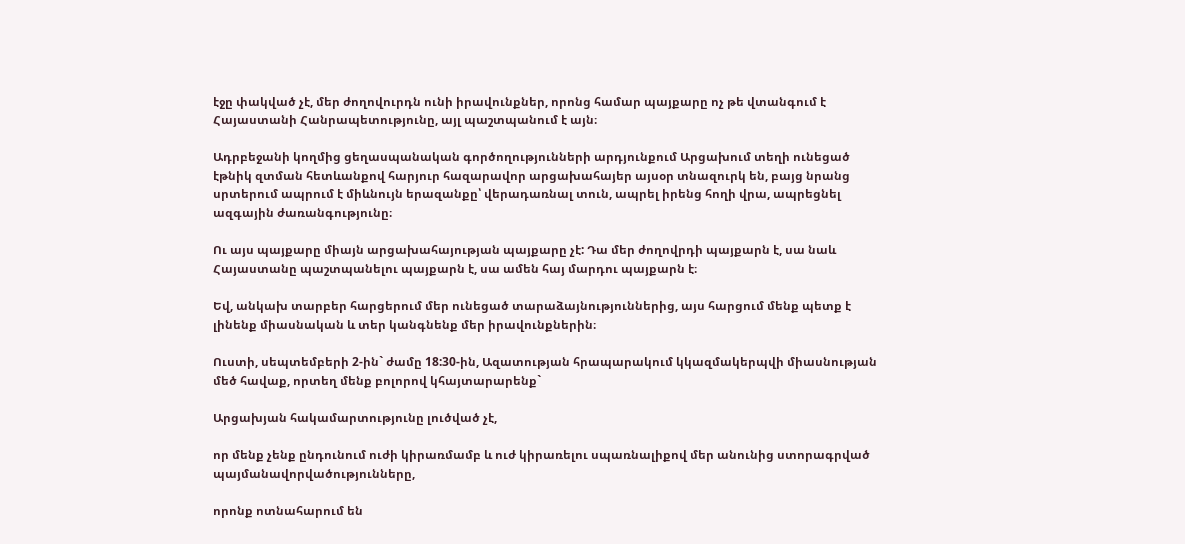էջը փակված չէ, մեր ժողովուրդն ունի իրավունքներ, որոնց համար պայքարը ոչ թե վտանգում է Հայաստանի Հանրապետությունը, այլ պաշտպանում է այն։

Ադրբեջանի կողմից ցեղասպանական գործողությունների արդյունքում Արցախում տեղի ունեցած էթնիկ զտման հետևանքով հարյուր հազարավոր արցախահայեր այսօր տնազուրկ են, բայց նրանց սրտերում ապրում է միևնույն երազանքը՝ վերադառնալ տուն, ապրել իրենց հողի վրա, ապրեցնել ազգային ժառանգությունը։

Ու այս պայքարը միայն արցախահայության պայքարը չէ: Դա մեր ժողովրդի պայքարն է, սա նաև Հայաստանը պաշտպանելու պայքարն է, սա ամեն հայ մարդու պայքարն է։

Եվ, անկախ տարբեր հարցերում մեր ունեցած տարաձայնություններից, այս հարցում մենք պետք է լինենք միասնական և տեր կանգնենք մեր իրավունքներին։

Ուստի, սեպտեմբերի 2-ին` ժամը 18:30-ին, Ազատության հրապարակում կկազմակերպվի միասնության մեծ հավաք, որտեղ մենք բոլորով կհայտարարենք`

Արցախյան հակամարտությունը լուծված չէ,

որ մենք չենք ընդունում ուժի կիրառմամբ և ուժ կիրառելու սպառնալիքով մեր անունից ստորագրված պայմանավորվածությունները,

որոնք ոտնահարում են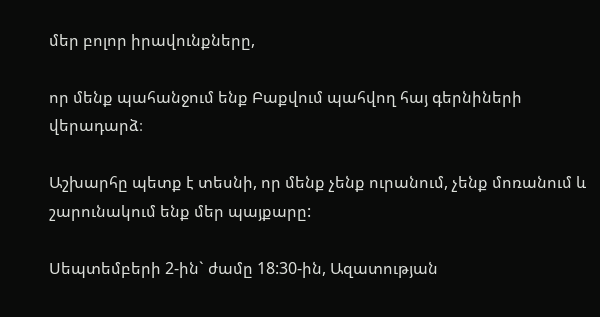մեր բոլոր իրավունքները,

որ մենք պահանջում ենք Բաքվում պահվող հայ գերնիների վերադարձ։

Աշխարհը պետք է տեսնի, որ մենք չենք ուրանում, չենք մոռանում և շարունակում ենք մեր պայքարը:

Սեպտեմբերի 2-ին` ժամը 18:30-ին, Ազատության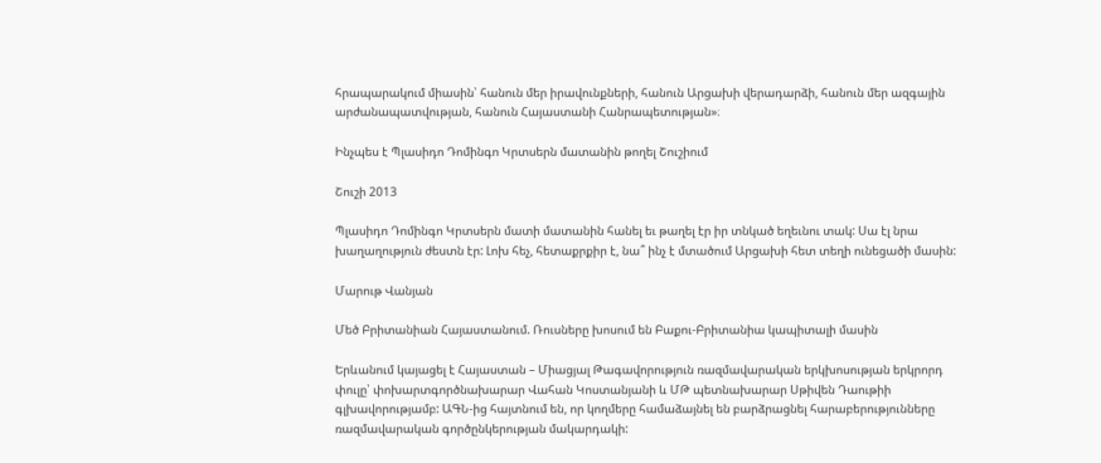հրապարակում միասին՝ հանուն մեր իրավունքների, հանուն Արցախի վերադարձի, հանուն մեր ազգային արժանապատվության, հանուն Հայաստանի Հանրապետության»։

Ինչպես է Պլասիդո Դոմինգո Կրտսերն մատանին թողել Շուշիում

Շուշի 2013

Պլասիդո Դոմինգո Կրտսերն մատի մատանին հանել եւ թաղել էր իր տնկած եղեւնու տակ: Սա էլ նրա խաղաղություն ժեստն էր: Լոխ հեչ, հետաքրքիր է, նա՞ ինչ է մտածում Արցախի հետ տեղի ունեցածի մասին:

Մարութ Վանյան

Մեծ Բրիտանիան Հայաստանում. Ռուսները խոսում են Բաքու-Բրիտանիա կապիտալի մասին

Երևանում կայացել է Հայաստան – Միացյալ Թագավորություն ռազմավարական երկխոսության երկրորդ փուլը՝ փոխարտգործնախարար Վահան Կոստանյանի և ՄԹ պետնախարար Սթիվեն Դաութիի գլխավորությամբ: ԱԳՆ-ից հայտնում են, որ կողմերը համաձայնել են բարձրացնել հարաբերությունները ռազմավարական գործընկերության մակարդակի: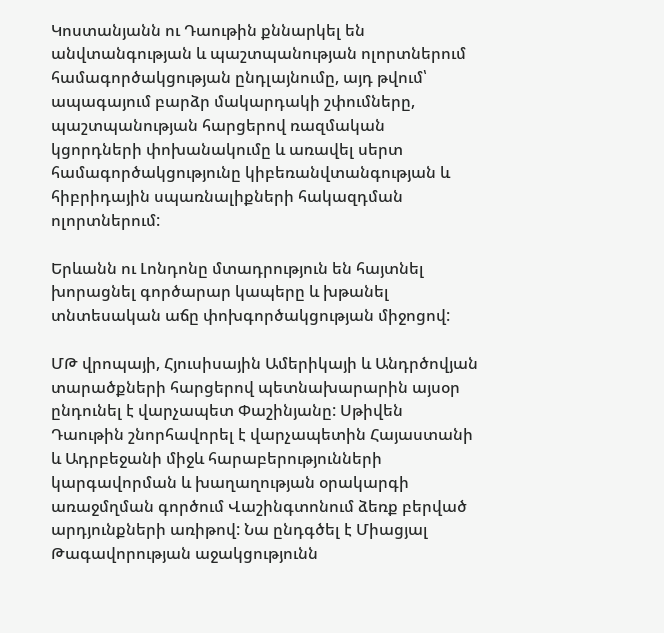Կոստանյանն ու Դաութին քննարկել են անվտանգության և պաշտպանության ոլորտներում համագործակցության ընդլայնումը, այդ թվում՝ ապագայում բարձր մակարդակի շփումները, պաշտպանության հարցերով ռազմական կցորդների փոխանակումը և առավել սերտ համագործակցությունը կիբեռանվտանգության և հիբրիդային սպառնալիքների հակազդման ոլորտներում:

Երևանն ու Լոնդոնը մտադրություն են հայտնել խորացնել գործարար կապերը և խթանել տնտեսական աճը փոխգործակցության միջոցով:

ՄԹ վրոպայի, Հյուսիսային Ամերիկայի և Անդրծովյան տարածքների հարցերով պետնախարարին այսօր ընդունել է վարչապետ Փաշինյանը: Սթիվեն Դաութին շնորհավորել է վարչապետին Հայաստանի և Ադրբեջանի միջև հարաբերությունների կարգավորման և խաղաղության օրակարգի առաջմղման գործում Վաշինգտոնում ձեռք բերված արդյունքների առիթով: Նա ընդգծել է Միացյալ Թագավորության աջակցությունն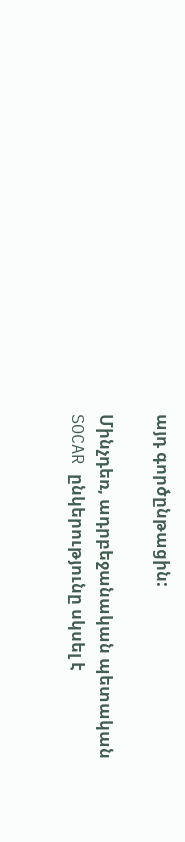այդ գործընթացին:

Մինչդեռ, ադրբեջանական պետական SOCAR ընկերությունը սկսել է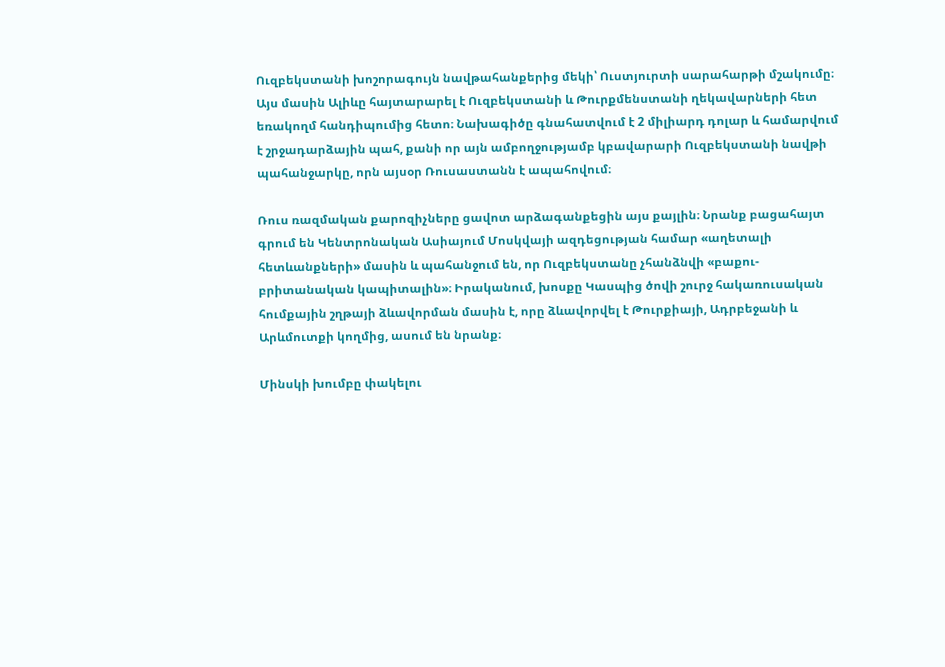Ուզբեկստանի խոշորագույն նավթահանքերից մեկի՝ Ուստյուրտի սարահարթի մշակումը։ Այս մասին Ալիևը հայտարարել է Ուզբեկստանի և Թուրքմենստանի ղեկավարների հետ եռակողմ հանդիպումից հետո։ Նախագիծը գնահատվում է 2 միլիարդ դոլար և համարվում է շրջադարձային պահ, քանի որ այն ամբողջությամբ կբավարարի Ուզբեկստանի նավթի պահանջարկը, որն այսօր Ռուսաստանն է ապահովում։

Ռուս ռազմական քարոզիչները ցավոտ արձագանքեցին այս քայլին։ Նրանք բացահայտ գրում են Կենտրոնական Ասիայում Մոսկվայի ազդեցության համար «աղետալի հետևանքների» մասին և պահանջում են, որ Ուզբեկստանը չհանձնվի «բաքու-բրիտանական կապիտալին»։ Իրականում, խոսքը Կասպից ծովի շուրջ հակառուսական հումքային շղթայի ձևավորման մասին է, որը ձևավորվել է Թուրքիայի, Ադրբեջանի և Արևմուտքի կողմից, ասում են նրանք։

Մինսկի խումբը փակելու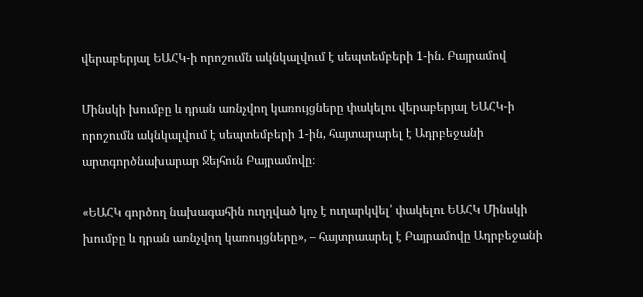վերաբերյալ ԵԱՀԿ-ի որոշումն ակնկալվում է սեպտեմբերի 1-ին. Բայրամով

Մինսկի խումբը և դրան առնչվող կառույցները փակելու վերաբերյալ ԵԱՀԿ-ի որոշումն ակնկալվում է սեպտեմբերի 1-ին, հայտարարել է Ադրբեջանի արտգործնախարար Ջեյհուն Բայրամովը։

«ԵԱՀԿ գործող նախագահին ուղղված կոչ է ուղարկվել՝ փակելու ԵԱՀԿ Մինսկի խումբը և դրան առնչվող կառույցները», – հայտրաարել է Բայրամովը Ադրբեջանի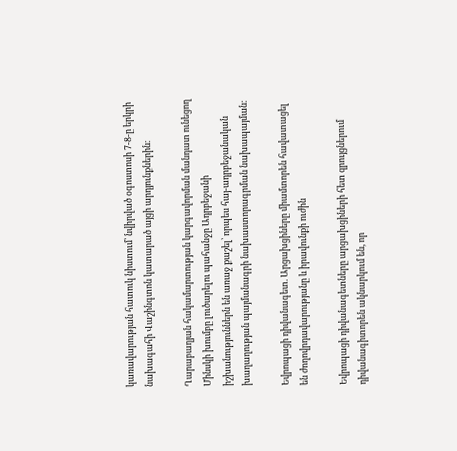կառավարության հատուկ նիստում՝ նվիրված օգոստոսի 7-8-ը երկրի նախագահի Վաշինգտոն կատարած այցի արդյունքներին։

Ղարաբաղյան հակամարտության կարգավորման մանդատ ունեցող Մինսկի խումբը լուծարելու պահանջը Ադրբեջանի իշխանություններն են առաջ քաշել՝ որպես հայ-ադրբեջանական խաղաղության պայմանագրի նախաստորագրման նախապայման։

Եվրոպացի դիվանագետ. Արցախցիները միամտորեն հավատացել են ժողովրդավարությանը և իրավունքի ուժին

Եվրոպացի դիվանագետները արցախցիների հետ զրույցներում դիվանագիտորեն ակնարկում են, որ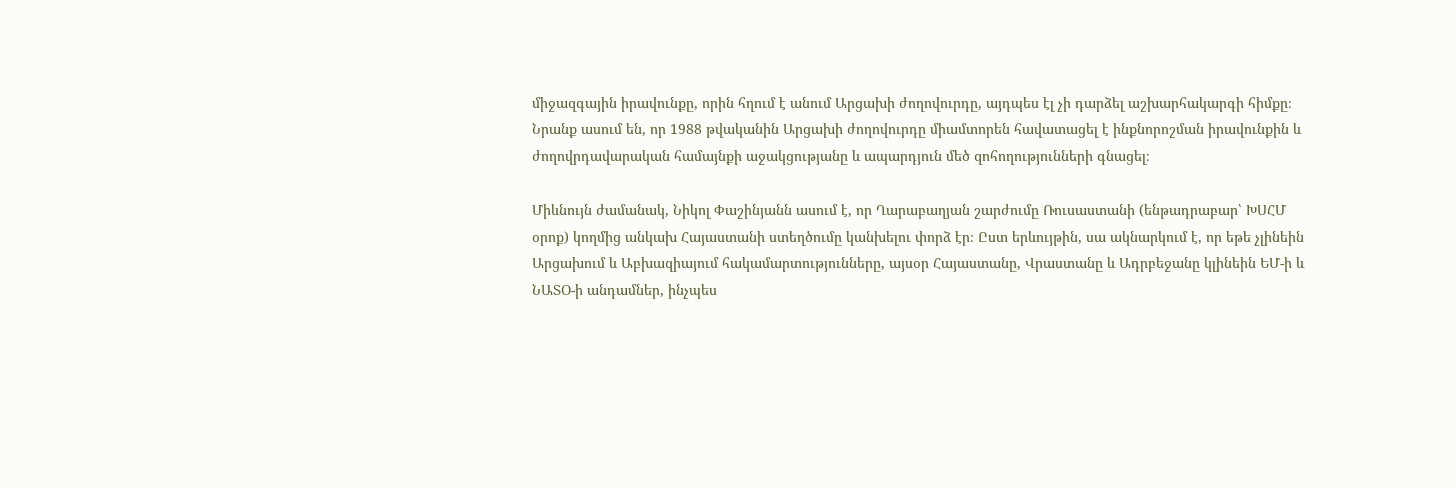միջազգային իրավունքը, որին հղում է անում Արցախի ժողովուրդը, այդպես էլ չի դարձել աշխարհակարգի հիմքը։ Նրանք ասում են, որ 1988 թվականին Արցախի ժողովուրդը միամտորեն հավատացել է ինքնորոշման իրավունքին և ժողովրդավարական համայնքի աջակցությանը և ապարդյուն մեծ զոհողությունների գնացել։

Միևնույն ժամանակ, Նիկոլ Փաշինյանն ասում է, որ Ղարաբաղյան շարժումը Ռուսաստանի (ենթադրաբար՝ ԽՍՀՄ օրոք) կողմից անկախ Հայաստանի ստեղծումը կանխելու փորձ էր։ Ըստ երևույթին, սա ակնարկում է, որ եթե չլինեին Արցախում և Աբխազիայում հակամարտությունները, այսօր Հայաստանը, Վրաստանը և Ադրբեջանը կլինեին ԵՄ-ի և ՆԱՏՕ-ի անդամներ, ինչպես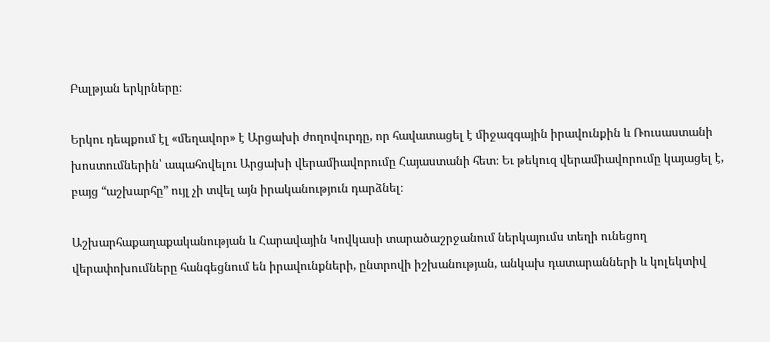Բալթյան երկրները։

Երկու դեպքում էլ «մեղավոր» է Արցախի ժողովուրդը, որ հավատացել է միջազգային իրավունքին և Ռուսաստանի խոստումներին՝ ապահովելու Արցախի վերամիավորումը Հայաստանի հետ։ Եւ թեկուզ վերամիավորումը կայացել է, բայց “աշխարհը” ույլ չի տվել այն իրականություն դարձնել։

Աշխարհաքաղաքականության և Հարավային Կովկասի տարածաշրջանում ներկայումս տեղի ունեցող վերափոխումները հանգեցնում են իրավունքների, ընտրովի իշխանության, անկախ դատարանների և կոլեկտիվ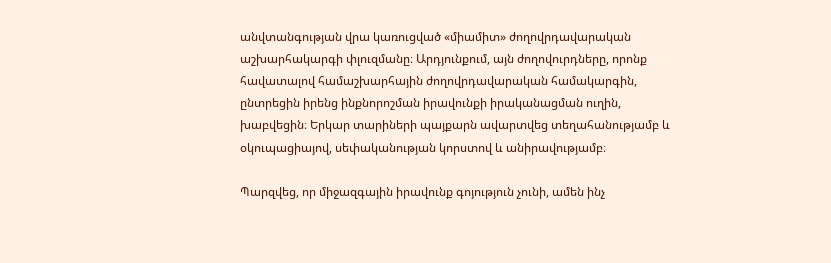անվտանգության վրա կառուցված «միամիտ» ժողովրդավարական աշխարհակարգի փլուզմանը։ Արդյունքում, այն ժողովուրդները, որոնք հավատալով համաշխարհային ժողովրդավարական համակարգին, ընտրեցին իրենց ինքնորոշման իրավունքի իրականացման ուղին, խաբվեցին։ Երկար տարիների պայքարն ավարտվեց տեղահանությամբ և օկուպացիայով, սեփականության կորստով և անիրավությամբ։

Պարզվեց, որ միջազգային իրավունք գոյություն չունի, ամեն ինչ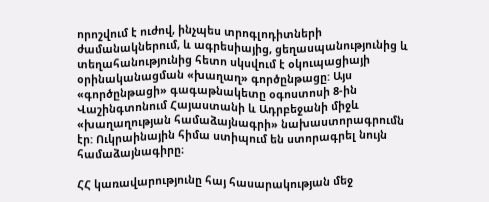որոշվում է ուժով, ինչպես տրոգլոդիտների ժամանակներում, և ագրեսիայից, ցեղասպանությունից և տեղահանությունից հետո սկսվում է օկուպացիայի օրինականացման «խաղաղ» գործընթացը: Այս «գործընթացի» գագաթնակետը օգոստոսի 8-ին Վաշինգտոնում Հայաստանի և Ադրբեջանի միջև «խաղաղության համաձայնագրի» նախաստորագրումն էր: Ուկրաինային հիմա ստիպում են ստորագրել նույն համաձայնագիրը։

ՀՀ կառավարությունը հայ հասարակության մեջ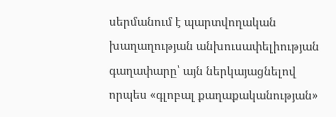սերմանում է պարտվողական խաղաղության անխուսափելիության գաղափարը՝ այն ներկայացնելով որպես «գլոբալ քաղաքականության»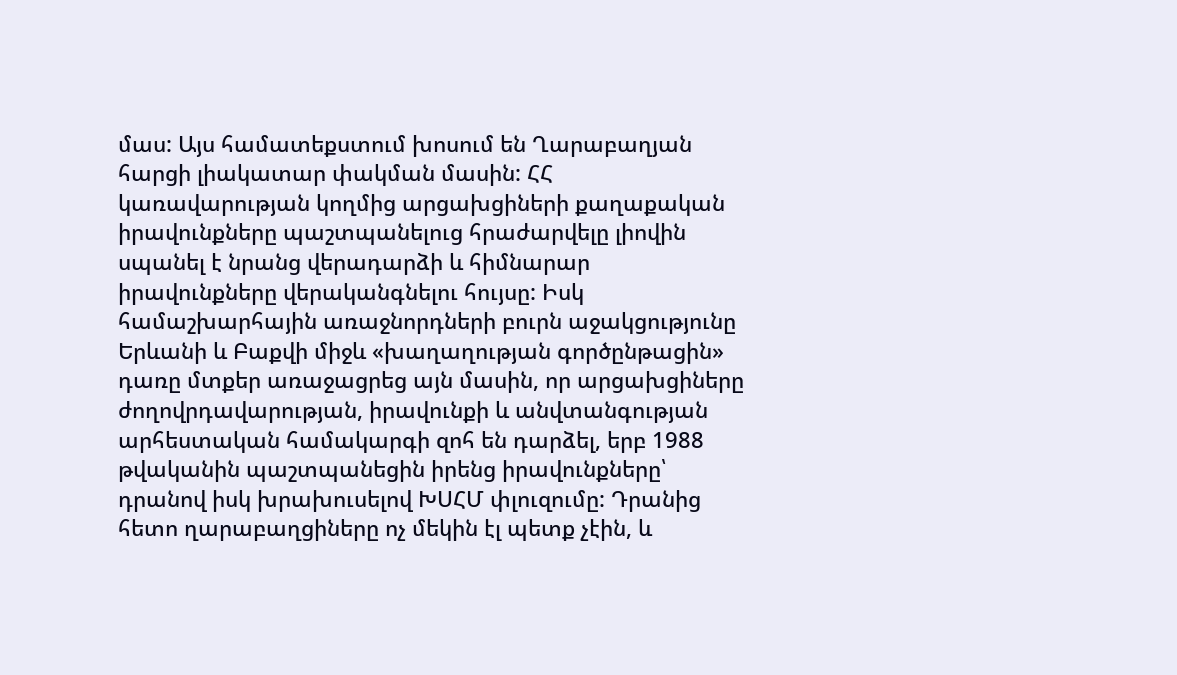մաս: Այս համատեքստում խոսում են Ղարաբաղյան հարցի լիակատար փակման մասին: ՀՀ կառավարության կողմից արցախցիների քաղաքական իրավունքները պաշտպանելուց հրաժարվելը լիովին սպանել է նրանց վերադարձի և հիմնարար իրավունքները վերականգնելու հույսը: Իսկ համաշխարհային առաջնորդների բուրն աջակցությունը Երևանի և Բաքվի միջև «խաղաղության գործընթացին» դառը մտքեր առաջացրեց այն մասին, որ արցախցիները ժողովրդավարության, իրավունքի և անվտանգության արհեստական համակարգի զոհ են դարձել, երբ 1988 թվականին պաշտպանեցին իրենց իրավունքները՝ դրանով իսկ խրախուսելով ԽՍՀՄ փլուզումը: Դրանից հետո ղարաբաղցիները ոչ մեկին էլ պետք չէին, և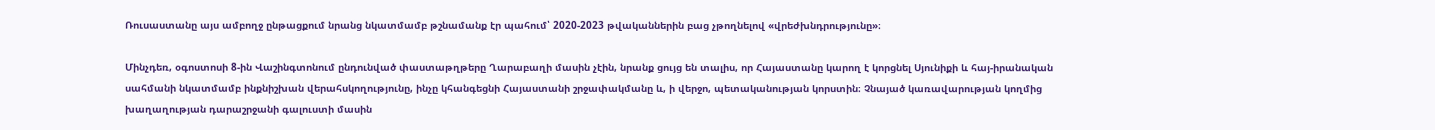Ռուսաստանը այս ամբողջ ընթացքում նրանց նկատմամբ թշնամանք էր պահում՝ 2020-2023 թվականներին բաց չթողնելով «վրեժխնդրությունը»։

Մինչդեռ, օգոստոսի 8-ին Վաշինգտոնում ընդունված փաստաթղթերը Ղարաբաղի մասին չէին, նրանք ցույց են տալիս, որ Հայաստանը կարող է կորցնել Սյունիքի և հայ-իրանական սահմանի նկատմամբ ինքնիշխան վերահսկողությունը, ինչը կհանգեցնի Հայաստանի շրջափակմանը և, ի վերջո, պետականության կորստին։ Չնայած կառավարության կողմից խաղաղության դարաշրջանի գալուստի մասին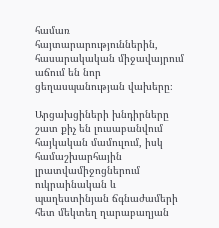համառ հայտարարություններին, հասարակական միջավայրում աճում են նոր ցեղասպանության վախերը։

Արցախցիների խնդիրները շատ քիչ են լուսաբանվում հայկական մամուլում, իսկ համաշխարհային լրատվամիջոցներում ուկրաինական և պաղեստինյան ճգնաժամերի հետ մեկտեղ ղարաբաղյան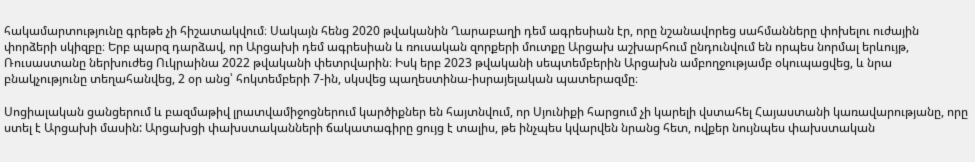հակամարտությունը գրեթե չի հիշատակվում։ Սակայն հենց 2020 թվականին Ղարաբաղի դեմ ագրեսիան էր, որը նշանավորեց սահմանները փոխելու ուժային փորձերի սկիզբը։ Երբ պարզ դարձավ, որ Արցախի դեմ ագրեսիան և ռուսական զորքերի մուտքը Արցախ աշխարհում ընդունվում են որպես նորմալ երևույթ, Ռուսաստանը ներխուժեց Ուկրաինա 2022 թվականի փետրվարին։ Իսկ երբ 2023 թվականի սեպտեմբերին Արցախն ամբողջությամբ օկուպացվեց, և նրա բնակչությունը տեղահանվեց, 2 օր անց՝ հոկտեմբերի 7-ին, սկսվեց պաղեստինա-իսրայելական պատերազմը։

Սոցիալական ցանցերում և բազմաթիվ լրատվամիջոցներում կարծիքներ են հայտնվում, որ Սյունիքի հարցում չի կարելի վստահել Հայաստանի կառավարությանը, որը ստել է Արցախի մասին: Արցախցի փախստականների ճակատագիրը ցույց է տալիս, թե ինչպես կվարվեն նրանց հետ, ովքեր նույնպես փախստական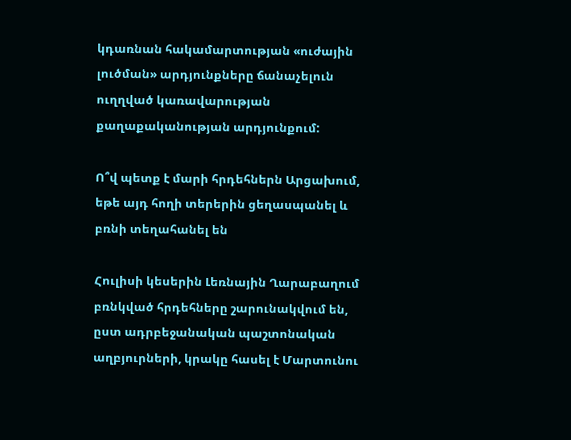կդառնան հակամարտության «ուժային լուծման» արդյունքները ճանաչելուն ուղղված կառավարության քաղաքականության արդյունքում:

Ո՞վ պետք է մարի հրդեհներն Արցախում, եթե այդ հողի տերերին ցեղասպանել և բռնի տեղահանել են

Հուլիսի կեսերին Լեռնային Ղարաբաղում բռնկված հրդեհները շարունակվում են, ըստ ադրբեջանական պաշտոնական աղբյուրների, կրակը հասել է Մարտունու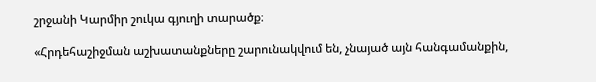շրջանի Կարմիր շուկա գյուղի տարածք։

«Հրդեհաշիջման աշխատանքները շարունակվում են, չնայած այն հանգամանքին,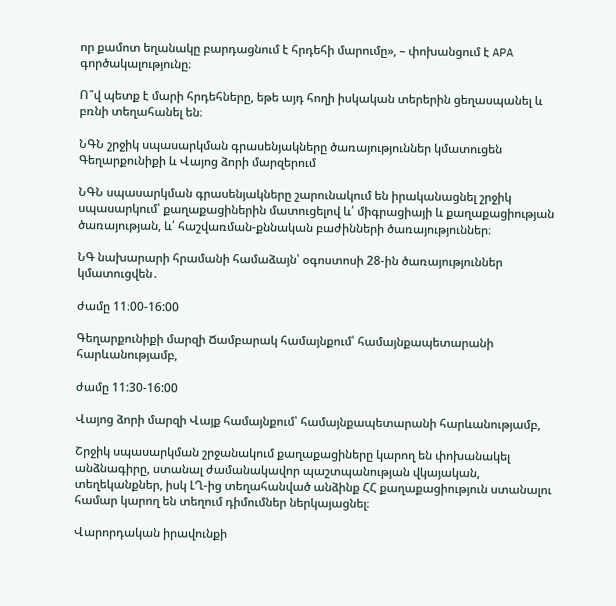որ քամոտ եղանակը բարդացնում է հրդեհի մարումը», – փոխանցում է APA գործակալությունը։

Ո՞վ պետք է մարի հրդեհները, եթե այդ հողի իսկական տերերին ցեղասպանել և բռնի տեղահանել են։

ՆԳՆ շրջիկ սպասարկման գրասենյակները ծառայություններ կմատուցեն Գեղարքունիքի և Վայոց ձորի մարզերում

ՆԳՆ սպասարկման գրասենյակները շարունակում են իրականացնել շրջիկ սպասարկում՝ քաղաքացիներին մատուցելով և՛ միգրացիայի և քաղաքացիության ծառայության, և՛ հաշվառման-քննական բաժինների ծառայություններ։

ՆԳ նախարարի հրամանի համաձայն՝ օգոստոսի 28-ին ծառայություններ կմատուցվեն․

ժամը 11։00-16:00

Գեղարքունիքի մարզի Ճամբարակ համայնքում՝ համայնքապետարանի հարևանությամբ,

ժամը 11:30-16:00

Վայոց ձորի մարզի Վայք համայնքում՝ համայնքապետարանի հարևանությամբ,

Շրջիկ սպասարկման շրջանակում քաղաքացիները կարող են փոխանակել անձնագիրը, ստանալ ժամանակավոր պաշտպանության վկայական, տեղեկանքներ, իսկ ԼՂ-ից տեղահանված անձինք ՀՀ քաղաքացիություն ստանալու համար կարող են տեղում դիմումներ ներկայացնել։

Վարորդական իրավունքի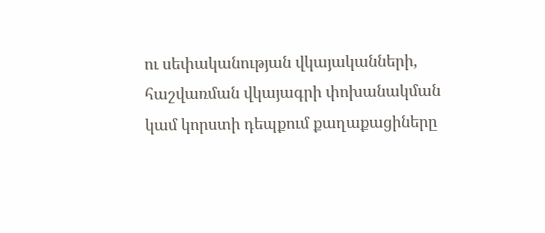ու սեփականության վկայականների, հաշվառման վկայագրի փոխանակման կամ կորստի դեպքում քաղաքացիները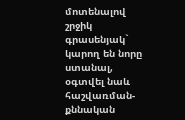մոտենալով շրջիկ գրասենյակ` կարող են նորը ստանալ, օգտվել նաև հաշվառման-քննական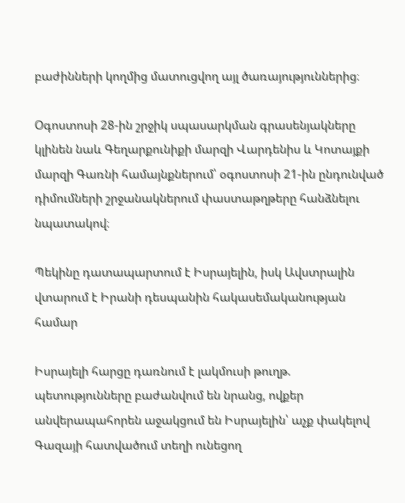բաժինների կողմից մատուցվող այլ ծառայություններից։

Օգոստոսի 28-ին շրջիկ սպասարկման գրասենյակները կլինեն նաև Գեղարքունիքի մարզի Վարդենիս և Կոտայքի մարզի Գառնի համայնքներում՝ օգոստոսի 21-ին ընդունված դիմումների շրջանակներում փաստաթղթերը հանձնելու նպատակով։

Պեկինը դատապարտում է Իսրայելին, իսկ Ավստրալին վտարում է Իրանի դեսպանին հակասեմականության համար

Իսրայելի հարցը դառնում է լակմուսի թուղթ. պետությունները բաժանվում են նրանց, ովքեր անվերապահորեն աջակցում են Իսրայելին՝ աչք փակելով Գազայի հատվածում տեղի ունեցող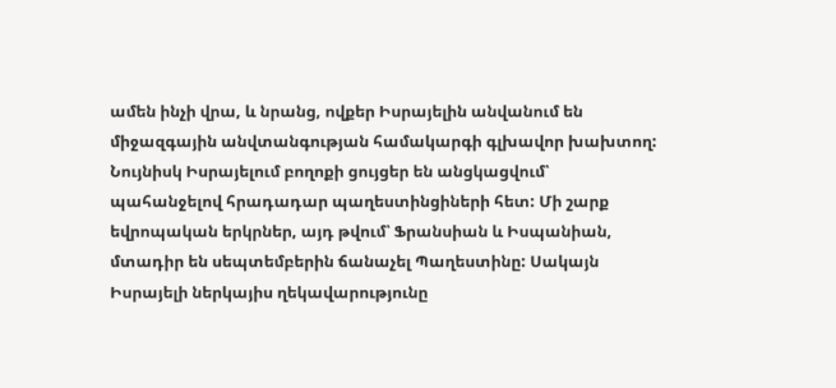ամեն ինչի վրա, և նրանց, ովքեր Իսրայելին անվանում են միջազգային անվտանգության համակարգի գլխավոր խախտող: Նույնիսկ Իսրայելում բողոքի ցույցեր են անցկացվում՝ պահանջելով հրադադար պաղեստինցիների հետ: Մի շարք եվրոպական երկրներ, այդ թվում՝ Ֆրանսիան և Իսպանիան, մտադիր են սեպտեմբերին ճանաչել Պաղեստինը: Սակայն Իսրայելի ներկայիս ղեկավարությունը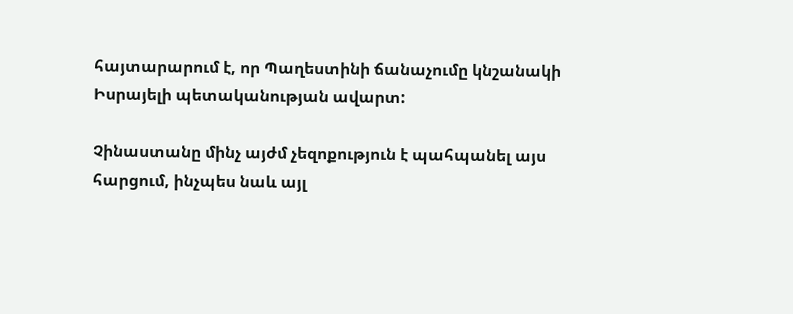հայտարարում է, որ Պաղեստինի ճանաչումը կնշանակի Իսրայելի պետականության ավարտ:

Չինաստանը մինչ այժմ չեզոքություն է պահպանել այս հարցում, ինչպես նաև այլ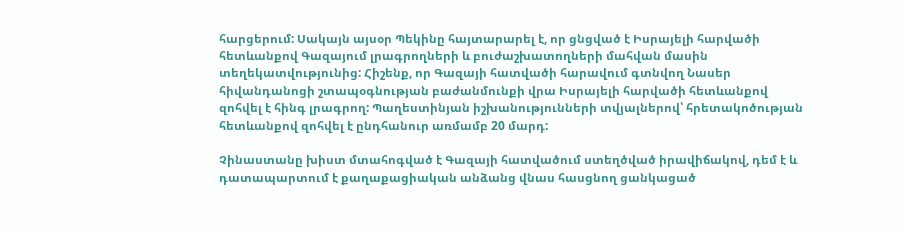հարցերում: Սակայն այսօր Պեկինը հայտարարել է, որ ցնցված է Իսրայելի հարվածի հետևանքով Գազայում լրագրողների և բուժաշխատողների մահվան մասին տեղեկատվությունից: Հիշենք, որ Գազայի հատվածի հարավում գտնվող Նասեր հիվանդանոցի շտապօգնության բաժանմունքի վրա Իսրայելի հարվածի հետևանքով զոհվել է հինգ լրագրող: Պաղեստինյան իշխանությունների տվյալներով՝ հրետակոծության հետևանքով զոհվել է ընդհանուր առմամբ 20 մարդ:

Չինաստանը խիստ մտահոգված է Գազայի հատվածում ստեղծված իրավիճակով, դեմ է և դատապարտում է քաղաքացիական անձանց վնաս հասցնող ցանկացած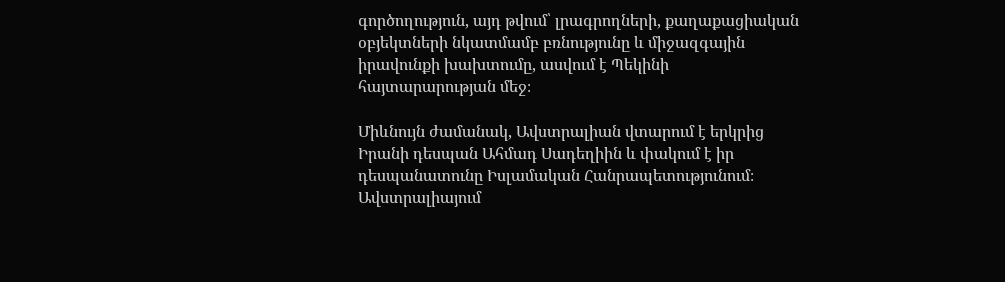գործողություն, այդ թվում՝ լրագրողների, քաղաքացիական օբյեկտների նկատմամբ բռնությունը և միջազգային իրավունքի խախտումը, ասվում է Պեկինի հայտարարության մեջ։

Միևնույն ժամանակ, Ավստրալիան վտարում է երկրից Իրանի դեսպան Ահմադ Սադեղիին և փակում է իր դեսպանատունը Իսլամական Հանրապետությունում։ Ավստրալիայում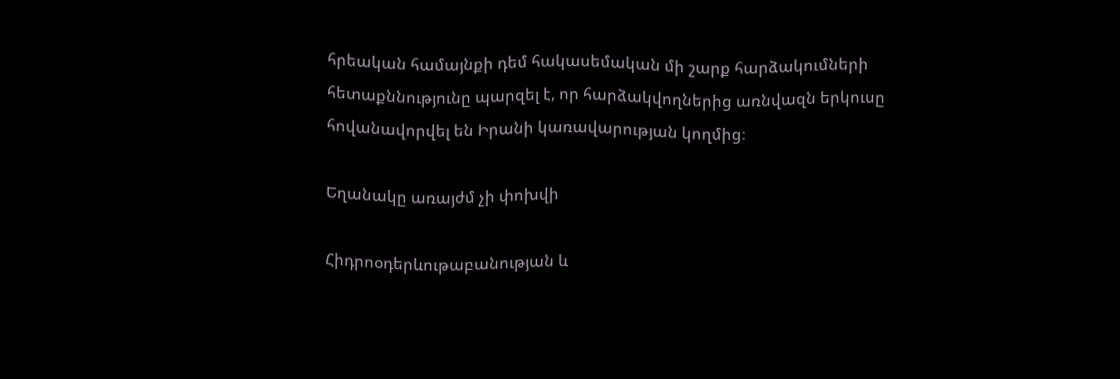հրեական համայնքի դեմ հակասեմական մի շարք հարձակումների հետաքննությունը պարզել է, որ հարձակվողներից առնվազն երկուսը հովանավորվել են Իրանի կառավարության կողմից։

Եղանակը առայժմ չի փոխվի

Հիդրոօդերևութաբանության և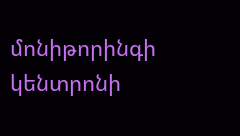մոնիթորինգի կենտրոնի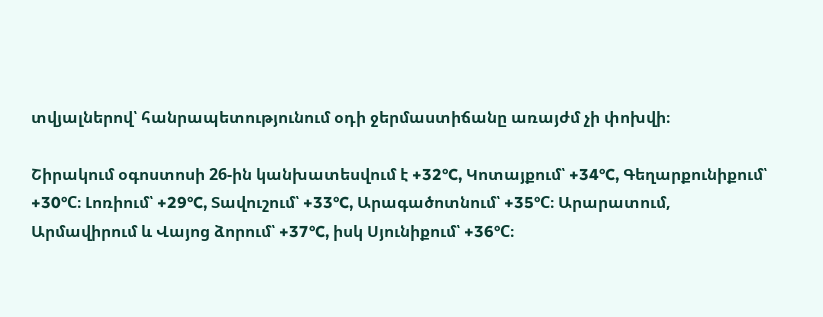տվյալներով՝ հանրապետությունում օդի ջերմաստիճանը առայժմ չի փոխվի։

Շիրակում օգոստոսի 26-ին կանխատեսվում է +32°C, Կոտայքում՝ +34°C, Գեղարքունիքում՝ +30°C։ Լոռիում՝ +29°C, Տավուշում՝ +33°C, Արագածոտնում՝ +35°C։ Արարատում, Արմավիրում և Վայոց ձորում՝ +37°C, իսկ Սյունիքում՝ +36°C։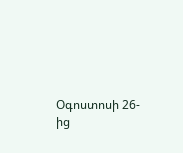Օգոստոսի 26-ից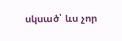սկսած՝ ևս չոր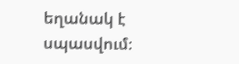եղանակ է սպասվում։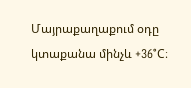Մայրաքաղաքում օդը կտաքանա մինչև +36°C։